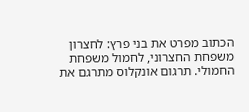הכתוב מפרט את בני פרץ: לחצרון משפחת החצרוני, לחמול משפחת החמולי. תרגום אונקלוס מתרגם את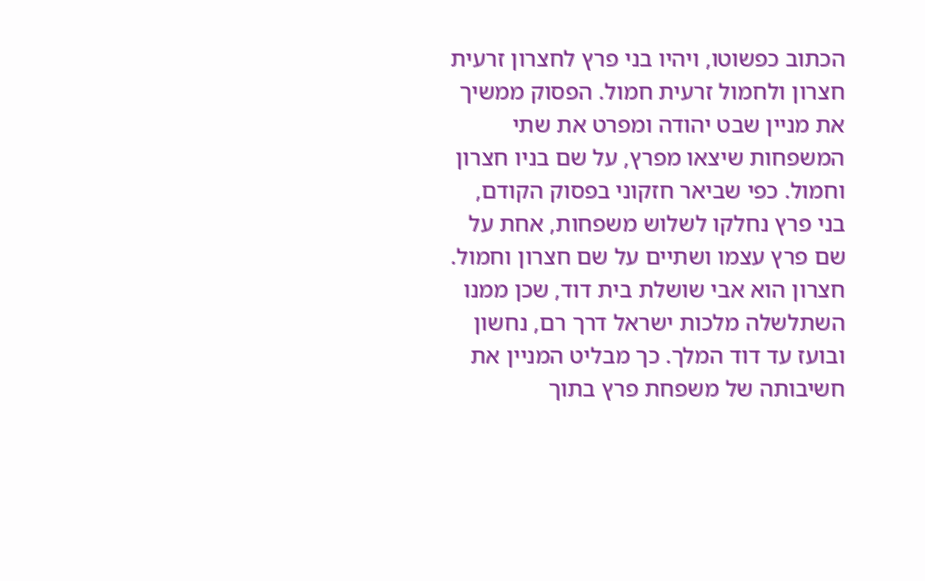הכתוב כפשוטו, ויהיו בני פרץ לחצרון זרעית חצרון ולחמול זרעית חמול. הפסוק ממשיך את מניין שבט יהודה ומפרט את שתי המשפחות שיצאו מפרץ, על שם בניו חצרון וחמול. כפי שביאר חזקוני בפסוק הקודם, בני פרץ נחלקו לשלוש משפחות, אחת על שם פרץ עצמו ושתיים על שם חצרון וחמול. חצרון הוא אבי שושלת בית דוד, שכן ממנו השתלשלה מלכות ישראל דרך רם, נחשון ובועז עד דוד המלך. כך מבליט המניין את חשיבותה של משפחת פרץ בתוך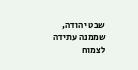שבט יהודה, שממנה עתידה לצמוח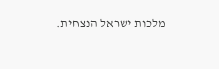מלכות ישראל הנצחית.